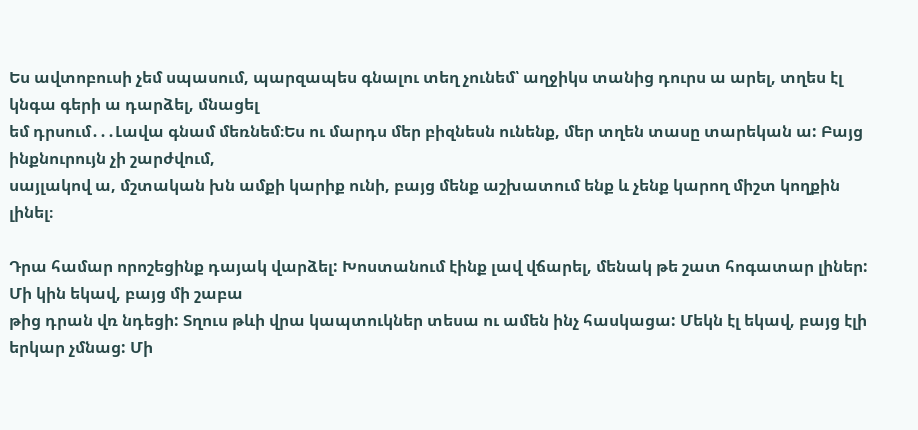Ես ավտոբուսի չեմ սպասում, պարզապես գնալու տեղ չունեմ՝ աղջիկս տանից դուրս ա արել, տղես էլ կնգա գերի ա դարձել, մնացել
եմ դրսում․․․Լավա գնամ մեռնեմ։Ես ու մարդս մեր բիզնեսն ունենք, մեր տղեն տասը տարեկան ա: Բայց ինքնուրույն չի շարժվում,
սայլակով ա, մշտական խն ամքի կարիք ունի, բայց մենք աշխատում ենք և չենք կարող միշտ կողքին լինել։

Դրա համար որոշեցինք դայակ վարձել: Խոստանում էինք լավ վճարել, մենակ թե շատ հոգատար լիներ: Մի կին եկավ, բայց մի շաբա
թից դրան վռ նդեցի: Տղուս թևի վրա կապտուկներ տեսա ու ամեն ինչ հասկացա: Մեկն էլ եկավ, բայց էլի երկար չմնաց: Մի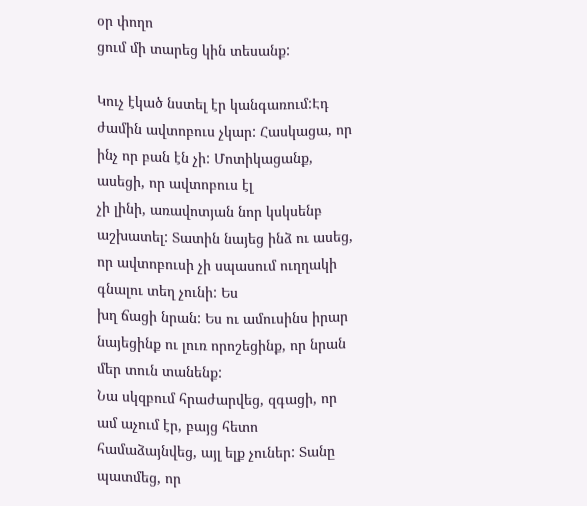օր փողո
ցում մի տարեց կին տեսանք:

Կուչ էկած նստել էր կանգառում:Էդ ժամին ավտոբուս չկար: Հասկացա, որ ինչ որ բան էն չի: Մոտիկացանք, ասեցի, որ ավտոբուս էլ
չի լինի, առավոտյան նոր կսկսենբ աշխատել: Տատին նայեց ինձ ու ասեց, որ ավտոբուսի չի սպասում ուղղակի գնալու տեղ չունի: Ես
խղ ճացի նրան: Ես ու ամուսինս իրար նայեցինք ու լուռ որոշեցինք, որ նրան մեր տուն տանենք:
Նա սկզբում հրաժարվեց, զգացի, որ ամ աչում էր, բայց հետո համաձայնվեց, այլ ելք չուներ: Տանը պատմեց, որ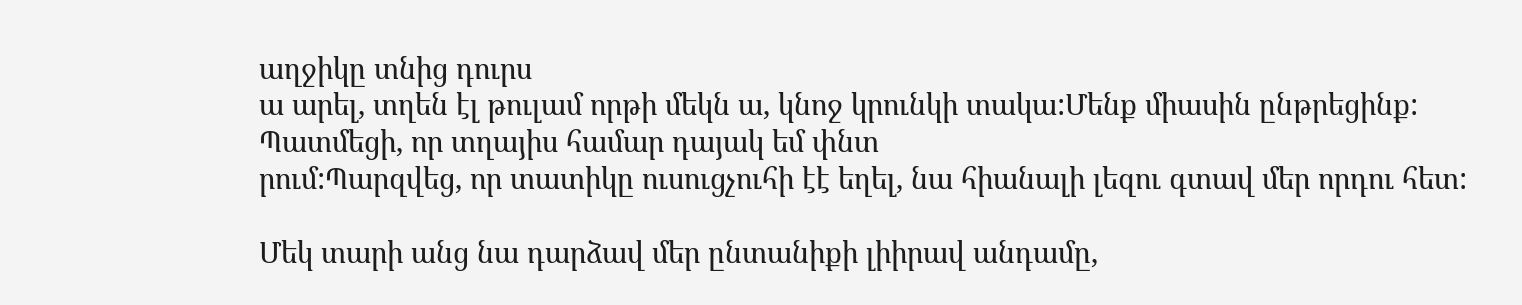աղջիկը տնից դուրս
ա արել, տղեն էլ թուլամ որթի մեկն ա, կնոջ կրունկի տակա:Մենք միասին ընթրեցինք: Պատմեցի, որ տղայիս համար դայակ եմ փնտ
րում:Պարզվեց, որ տատիկը ուսուցչուհի էէ եղել, նա հիանալի լեզու գտավ մեր որդու հետ:

Մեկ տարի անց նա դարձավ մեր ընտանիքի լիիրավ անդամը,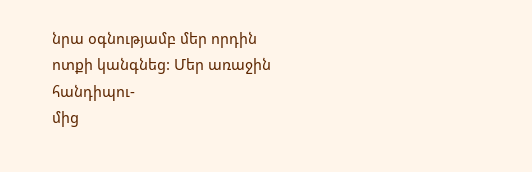նրա օգնությամբ մեր որդին ոտքի կանգնեց: Մեր առաջին հանդիպու-
մից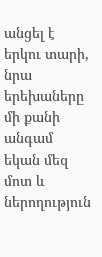անցել է երկու տարի, նրա երեխաները մի քանի անգամ եկան մեզ մոտ և ներողություն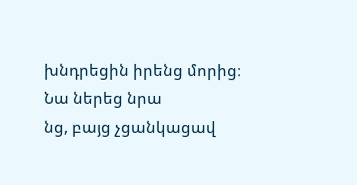խնդրեցին իրենց մորից։ Նա ներեց նրա
նց, բայց չցանկացավ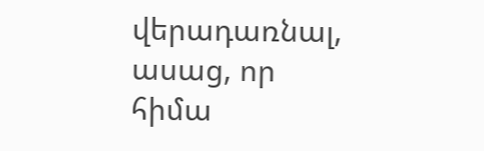վերադառնալ, ասաց, որ հիմա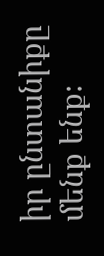իր ընտանիքը մենք ենք։